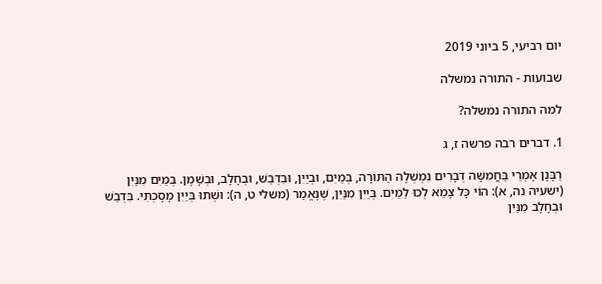יום רביעי, 5 ביוני 2019

שבועות - התורה נמשלה

למה התורה נמשלה?

1. דברים רבה פרשה ז, ג

רַבָּנָן אָמְרֵי בַּחֲמִשָּׁה דְבָרִים נִמְשְׁלָה הַתּוֹרָה, בְּמַיִם, וּבְיַיִן, וּבִדְּבַשׁ, וּבְחָלָב, וּבְשָׁמֶן. בְּמַיִם מִנַּיִן (ישעיה נה, א): הוֹי כָּל צָמֵא לְכוּ לַמַּיִם. בְּיַיִן מִנַּיִן, שֶׁנֶּאֱמַר (משלי ט, ה): וּשְׁתוּ בְּיַיִן מָסָכְתִּי. בִּדְבַשׁ וּבְחָלָב מִנַּיִן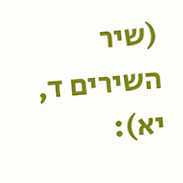(שיר השירים ד, יא):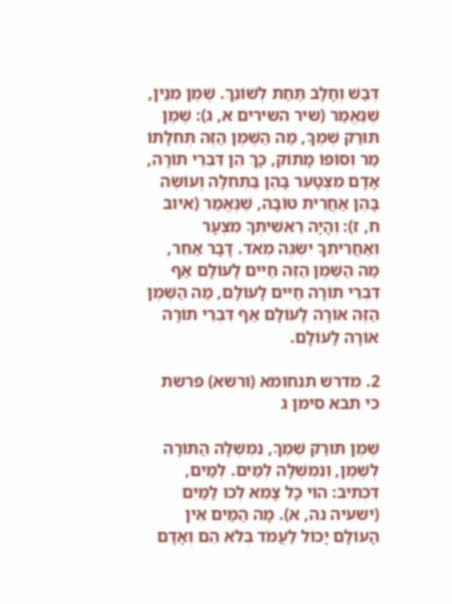דְּבַשׁ וְחָלָב תַּחַת לְשׁוֹנֵךְ. שֶׁמֶן מִנַּיִן, שֶׁנֶּאֱמַר (שיר השירים א, ג): שֶׁמֶן תּוּרַק שְׁמֶךָ, מַה הַשֶּׁמֶן הַזֶּה תְּחִלָּתוֹ מַר וְסוֹפוֹ מָתוֹק, כָּךְ הֵן דִּבְרֵי תוֹרָה, אָדָם מִצְטָעֵר בָּהֶן בַּתְּחִלָּה וְעוֹשֶׂה בָּהֶן אַחֲרִית טוֹבָה, שֶׁנֶּאֱמַר (איוב ח, ז): וְהָיָה רֵאשִׁיתְךָ מִצְעָר וְאַחֲרִיתְךָ יִשְׂגֶּה מְאֹד. דָּבָר אַחֵר, מַה הַשֶּׁמֶן הַזֶּה חַיִּים לָעוֹלָם אַף דִּבְרֵי תוֹרָה חַיִּים לָעוֹלָם, מַה הַשֶּׁמֶן הַזֶּה אוֹרָה לָעוֹלָם אַף דִּבְרֵי תוֹרָה אוֹרָה לָעוֹלָם.

2. מדרש תנחומא (ורשא) פרשת כי תבא סימן ג

שֶׁמֶן תּוּרַק שְׁמֶךָ, נִמְשְׁלָה הַתּוֹרָה לְשֶׁמֶן, וְנִמְשְׁלָה לְמַיִם. לְמַיִם, דִּכְתִיב: הוֹי כָּל צָמֵא לְכוּ לַמַּיִם (ישעיה נה, א). מָה הַמַּיִם אֵין הָעוֹלָם יָכוֹל לַעֲמֹד בְּלֹא הֵם וְאָדָם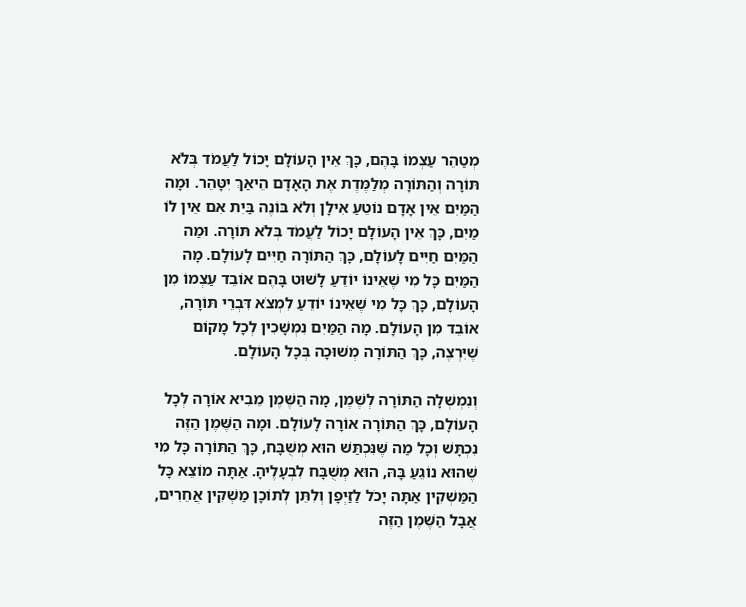מְטַהֵר עַצְמוֹ בָּהֶם, כָּךְ אֵין הָעוֹלָם יָכוֹל לַעֲמֹד בְּלֹא תּוֹרָה וְהַתּוֹרָה מְלַמֶּדֶת אֶת הָאָדָם הֵיאַךְ יִטָּהֵר. וּמָה הַמַּיִם אֵין אָדָם נוֹטֵעַ אִילָן וְלֹא בּוֹנֶה בַּיִת אִם אֵין לוֹ מַיִם, כָּךְ אֵין הָעוֹלָם יָכוֹל לַעֲמֹד בְּלֹא תּוֹרָה. וּמַה הַמַּיִם חַיִּים לָעוֹלָם, כָּךְ הַתּוֹרָה חַיִּים לָעוֹלָם. מָה הַמַּיִם כָּל מִי שֶׁאֵינוֹ יוֹדֵעַ לָשׁוּט בָּהֶם אוֹבֵד עַצְמוֹ מִן הָעוֹלָם, כָּךְ כָּל מִי שֶׁאֵינוֹ יוֹדֵעַ לִמְצֹא דִּבְרֵי תּוֹרָה, אוֹבֵד מִן הָעוֹלָם. מָה הַמַּיִם נִמְשָׁכִין לְכָל מָקוֹם שֶׁיִּרְצֶה, כָּךְ הַתּוֹרָה מְשׁוּכָה בְּכָל הָעוֹלָם.

וְנִמְשְׁלָה הַתּוֹרָה לְשֶׁמֶן, מָה הַשֶּׁמֶן מֵבִיא אוֹרָה לְכָל הָעוֹלָם, כָּךְ הַתּוֹרָה אוֹרָה לָעוֹלָם. וּמָה הַשֶּׁמֶן הַזֶּה נִכְתָּשׁ וְכָל מַה שֶּׁנִּכְתַּשׁ הוּא מְשֻׁבָּח, כָּךְ הַתּוֹרָה כָּל מִי שֶׁהוּא נוֹגֵעַ בָּהּ, הוּא מְשֻׁבָּח לִבְעָלֶיהָ. אַתָּה מוֹצֵא כָּל הַמַּשְׁקִין אַתָּה יָכֹל לַזַּיְפָן וְלִתֵּן לְתוֹכָן מַשְׁקִין אֲחֵרִים, אֲבָל הַשֶּׁמֶן הַזֶּה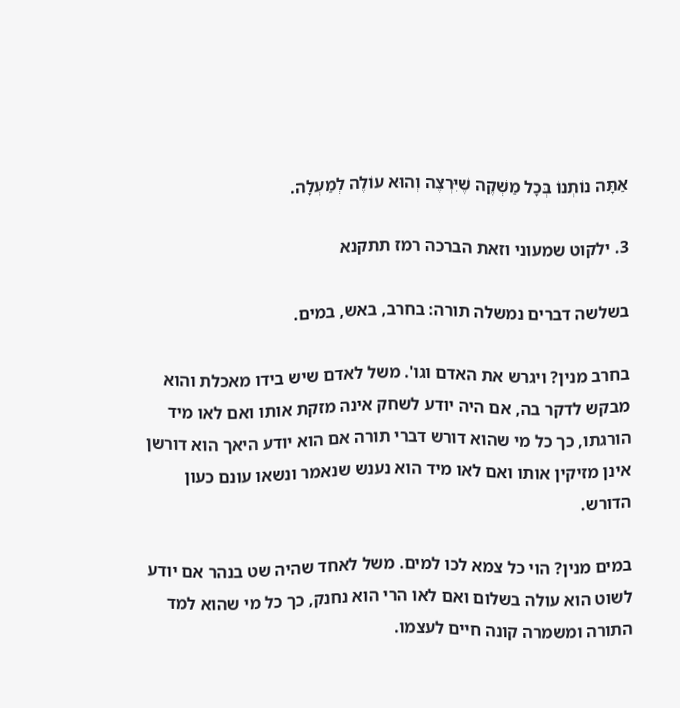אַתָּה נוֹתְנוֹ בְּכָל מַשְׁקֶה שֶׁיִּרְצֶה וְהוּא עוֹלֶה לְמַעְלָה.

3. ילקוט שמעוני וזאת הברכה רמז תתקנא

בשלשה דברים נמשלה תורה: בחרב, באש, במים.

בחרב מנין? ויגרש את האדם וגו'. משל לאדם שיש בידו מאכלת והוא מבקש לדקר בה, אם היה יודע לשחק אינה מזקת אותו ואם לאו מיד הורגתו, כך כל מי שהוא דורש דברי תורה אם הוא יודע היאך הוא דורשן אינן מזיקין אותו ואם לאו מיד הוא נענש שנאמר ונשאו עונם כעון הדורש.

במים מנין? הוי כל צמא לכו למים. משל לאחד שהיה שט בנהר אם יודע לשוט הוא עולה בשלום ואם לאו הרי הוא נחנק, כך כל מי שהוא למד התורה ומשמרה קונה חיים לעצמו.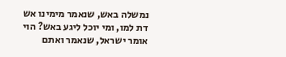נמשלה באש, שנאמר מימינו אש דת למו, ומי יוכל ליגע באש? הוי אומר ישראל, שנאמר ואתם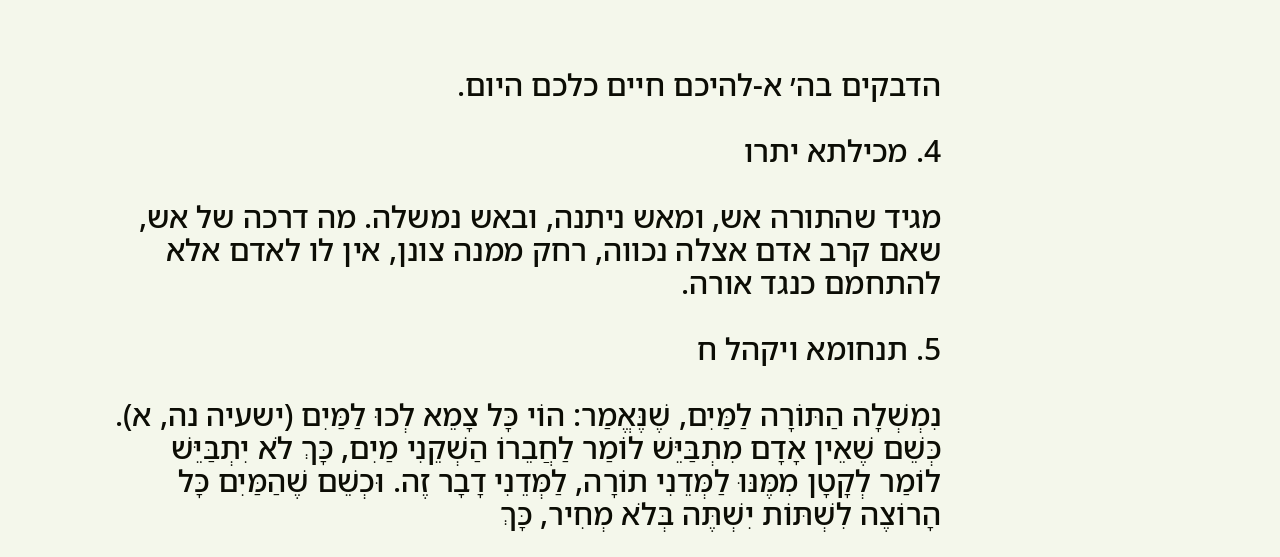הדבקים בה׳ א-להיכם חיים כלכם היום.

4. מכילתא יתרו

מגיד שהתורה אש, ומאש ניתנה, ובאש נמשלה. מה דרכה של אש, שאם קרב אדם אצלה נכווה, רחק ממנה צונן, אין לו לאדם אלא להתחמם כנגד אורה.

5. תנחומא ויקהל ח

נִמְשְׁלָה הַתּוֹרָה לַמַּיִם, שֶׁנֶּאֱמַר: הוֹי כָּל צָמֵא לְכוּ לַמַּיִם (ישעיה נה, א). כְּשֵׁם שֶׁאֵין אָדָם מִתְבַּיֵּשׁ לוֹמַר לַחֲבֵרוֹ הַשְׁקֵנִי מַיִם, כָּךְ לֹא יִתְבַּיֵּשׁ לוֹמַר לְקָטָן מִמֶּנּוּ לַמְּדֵנִי תוֹרָה, לַמְּדֵנִי דָבָר זֶה. וּכְשֵׁם שֶׁהַמַּיִם כָּל הָרוֹצֶה לִשְׁתּוֹת יִשְׁתֶּה בְּלֹא מְחִיר, כָּךְ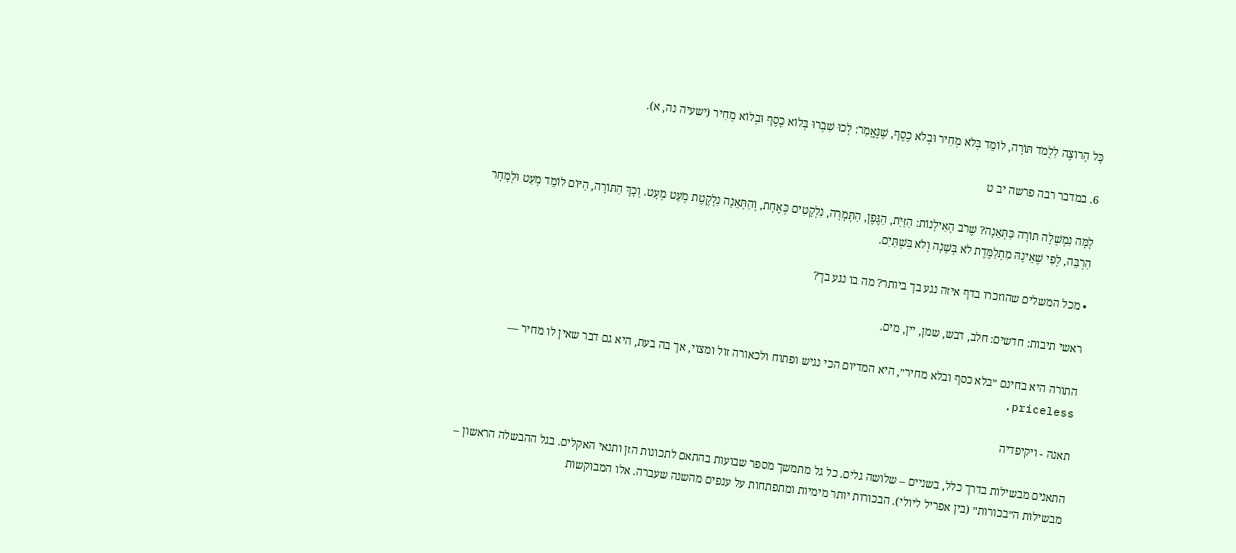כָּל הָרוֹצֶה לִלְמֹד תּוֹרָה, לוֹמֵד בְּלֹא מְחִיר וּבְלֹא כֶסֶף, שֶׁנֶּאֱמַר: לְכוּ שִׁבְרוּ בְּלוֹא כֶסֶף וּבְלוֹא מְחִיר (ישעיה נה, א).

6. במדבר רבה פרשה יב ט

לָמָּה נִמְשְׁלָה תּוֹרָה כַּתְּאֵנָה? שֶׁרֹב הָאִילָנוֹת: הַזַּיִת, הַגֶּפֶן, הַתְּמָרָה, נִלְקָטִים כְּאֶחָת, וְהַתְּאֵנָה נִלְקֶטֶת מְעַט מְעָט. וְכָךְ הַתּוֹרָה, הַיּוֹם לוֹמֵד מְעַט וּלְמָחָר הַרְבֵּה, לְפִי שֶׁאֵינָהּ מִתְלַמֶּדֶת לֹא בְּשָׁנָה וְלֹא בִּשְׁתַּיִם.

• מכל המשלים שהוזכרו בדף איזה נגע בך ביותר? מה בו נגע בך?

ראשי תיבות: חדשים: חלב, דבש, שמן, יין, מים.

התורה היא בחינם ״בלא כסף ובלא מחיר״, היא המדיום הכי נגיש ופתוח ולכאורה זול ומצוי, אך בה בעת, היא גם דבר שאין לו מחיר — priceless.

תאנה - ויקיפדיה

התאנים מבשילות בדרך כלל, בשניים – שלושה גלים. כל גל מתמשך מספר שבועות בהתאם לתכונות הזן ותנאי האקלים. בגל ההבשלה הראשון – מבשילות ה״בכורות״ (בין אפריל ליולי). הבכורות יותר מימיות ומתפתחות על ענפים מהשנה שעברה. אלו המבוקשות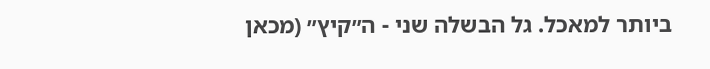ביותר למאכל. גל הבשלה שני - ה״קיץ״ (מכאן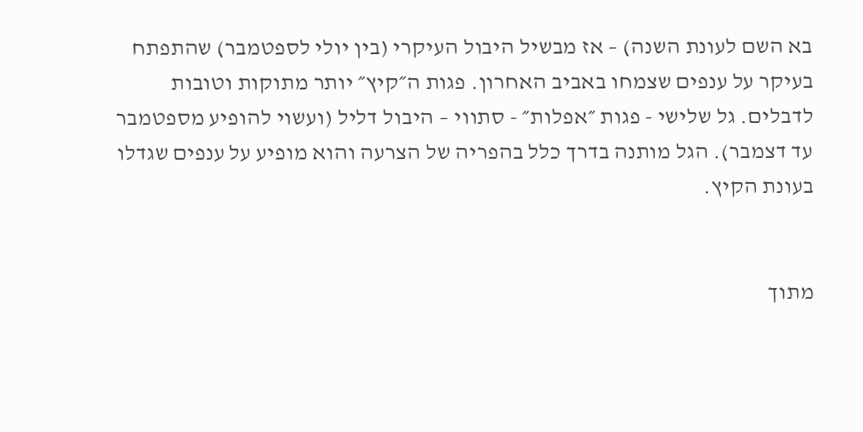בא השם לעונת השנה) – אז מבשיל היבול העיקרי (בין יולי לספטמבר) שהתפתח בעיקר על ענפים שצמחו באביב האחרון. פגות ה״קיץ״ יותר מתוקות וטובות לדבלים. גל שלישי - פגות ״אפלות״ - סתווי – היבול דליל (ועשוי להופיע מספטמבר עד דצמבר). הגל מותנה בדרך כלל בהפריה של הצרעה והוא מופיע על ענפים שגדלו בעונת הקיץ.


מתוך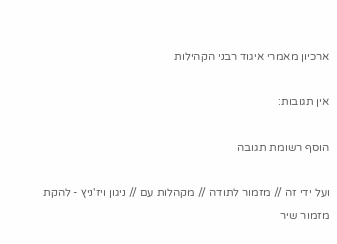ארכיון מאמרי איגוד רבני הקהילות

אין תגובות:

הוסף רשומת תגובה

ועל ידי זה // מזמור לתודה // מקהלות עם // ניגון ויז'ניץ - להקת מזמור שיר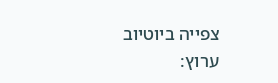צפייה ביוטיוב ערוץ: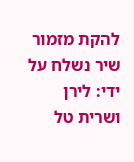להקת מזמור שיר נשלח על ידי: לירן ושרית טל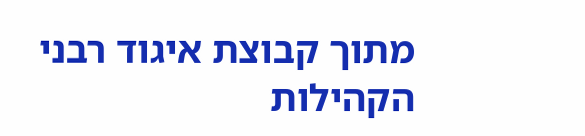מתוך קבוצת איגוד רבני הקהילות